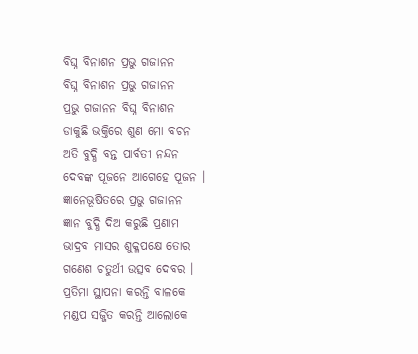ବିଘ୍ନ ବିନାଶନ ପ୍ରଭୁ ଗଜାନନ
ବିଘ୍ନ ବିନାଶନ ପ୍ରଭୁ ଗଜାନନ
ପ୍ରଭୁ ଗଜାନନ ବିଘ୍ନ ବିନାଶନ
ଡାକୁଛି ଭକ୍ତିରେ ଶୁଣ ମୋ ବଚନ
ଅତି ବୁଦ୍ଧି ବନ୍ତ ପାର୍ବତୀ ନନ୍ଦନ
ଦେବଙ୍କ ପୂଜନେ ଆଗେହେ ପୂଜନ ।
ଜ୍ଞାନେଭୂଷିତରେ ପ୍ରଭୁ ଗଜାନନ
ଜ୍ଞାନ ବୁଦ୍ଧି ଦିଅ କରୁଛି ପ୍ରଣାମ
ଭାଦ୍ରବ ମାସର ଶୁକ୍ଳପକ୍ଷେ ତୋର
ଗଣେଶ ଚତୁର୍ଥୀ ଉତ୍ସବ ଦେବର ।
ପ୍ରତିମା ସ୍ଥାପନା କରନ୍ତି ବାଳକେ
ମଣ୍ଡପ ସଜ୍ଜିତ କରନ୍ତି ଆଲୋକେ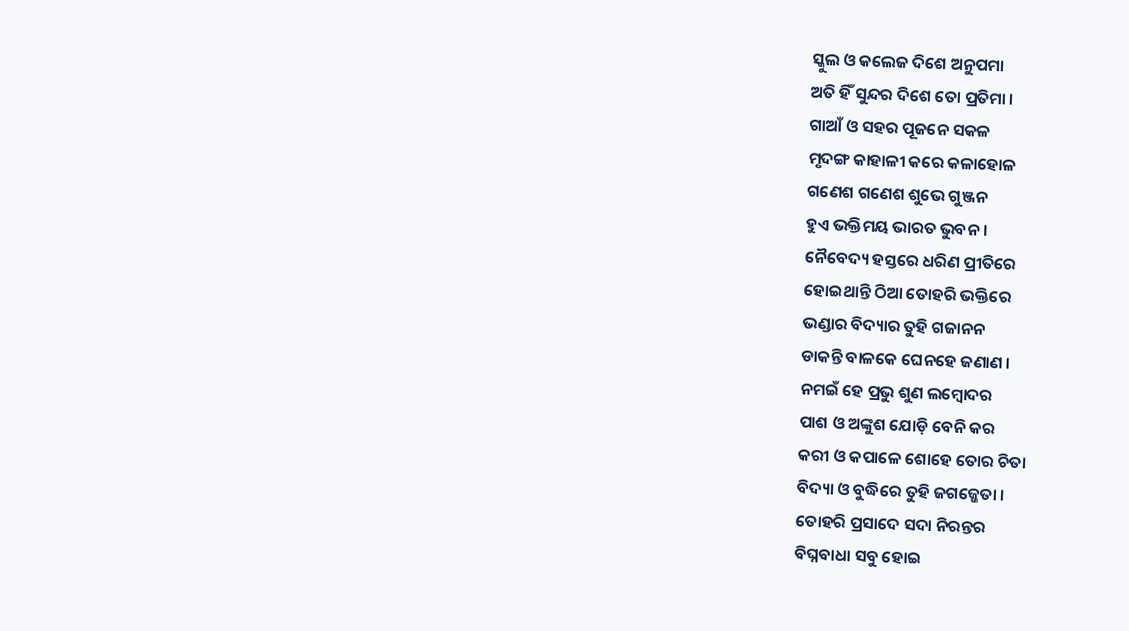ସ୍କୁଲ ଓ କଲେଜ ଦିଶେ ଅନୁପମା
ଅତି ହିଁ ସୁନ୍ଦର ଦିଶେ ତୋ ପ୍ରତିମା ।
ଗାଆଁ ଓ ସହର ପୂଜନେ ସକଳ
ମୃଦଙ୍ଗ କାହାଳୀ କରେ କଳାହୋଳ
ଗଣେଶ ଗଣେଶ ଶୁଭେ ଗୁଞ୍ଜନ
ହୁଏ ଭକ୍ତିମୟ ଭାରତ ଭୁବନ ।
ନୈବେଦ୍ୟ ହସ୍ତରେ ଧରିଣ ପ୍ରୀତିରେ
ହୋଇଥାନ୍ତି ଠିଆ ତୋହରି ଭକ୍ତିରେ
ଭଣ୍ଡାର ବିଦ୍ୟାର ତୁହି ଗଜାନନ
ଡାକନ୍ତି ବାଳକେ ଘେନହେ ଜଣାଣ ।
ନମଇଁ ହେ ପ୍ରଭୁ ଶୁଣ ଲମ୍ବୋଦର
ପାଶ ଓ ଅଙ୍କୁଶ ଯୋଡ଼ି ବେନି କର
କରୀ ଓ କପାଳେ ଶୋହେ ତୋର ଚିତା
ବିଦ୍ୟା ଓ ବୁଦ୍ଧିରେ ତୁହି ଜଗଜ୍ଜେତା ।
ତୋହରି ପ୍ରସାଦେ ସଦା ନିରନ୍ତର
ବିଘ୍ନବାଧା ସବୁ ହୋଇ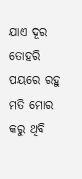ଯାଏ ଦୂର
ତୋହରି ପୟରେ ରହୁ ମତି ମୋର
କରୁ ଥିବି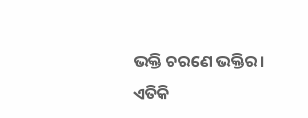ଭକ୍ତି ଚରଣେ ଭକ୍ତିର।
ଏତିକି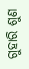ଗୁହାରି ଶୁଣ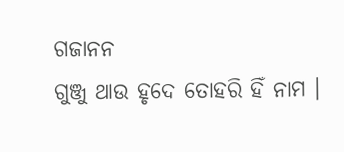ଗଜାନନ
ଗୁଞ୍ଜୁ ଥାଉ ହୃଦେ ତୋହରି ହିଁ ନାମ ।